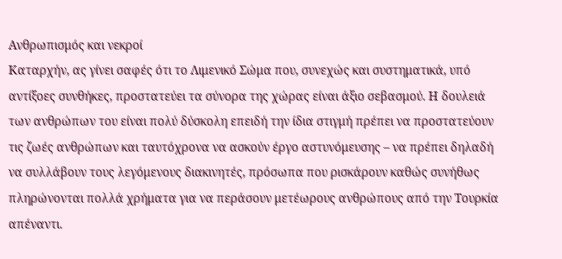Ανθρωπισμός και νεκροί
Καταρχήν, ας γίνει σαφές ότι το Λιμενικό Σώμα που, συνεχώς και συστηματικά, υπό αντίξοες συνθήκες, προστατεύει τα σύνορα της χώρας είναι άξιο σεβασμού. Η δουλειά των ανθρώπων του είναι πολύ δύσκολη επειδή την ίδια στιγμή πρέπει να προστατεύουν τις ζωές ανθρώπων και ταυτόχρονα να ασκούν έργο αστυνόμευσης – να πρέπει δηλαδή να συλλάβουν τους λεγόμενους διακινητές, πρόσωπα που ρισκάρουν καθώς συνήθως πληρώνονται πολλά χρήματα για να περάσουν μετέωρους ανθρώπους από την Τουρκία απέναντι.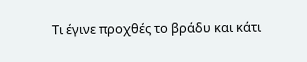Τι έγινε προχθές το βράδυ και κάτι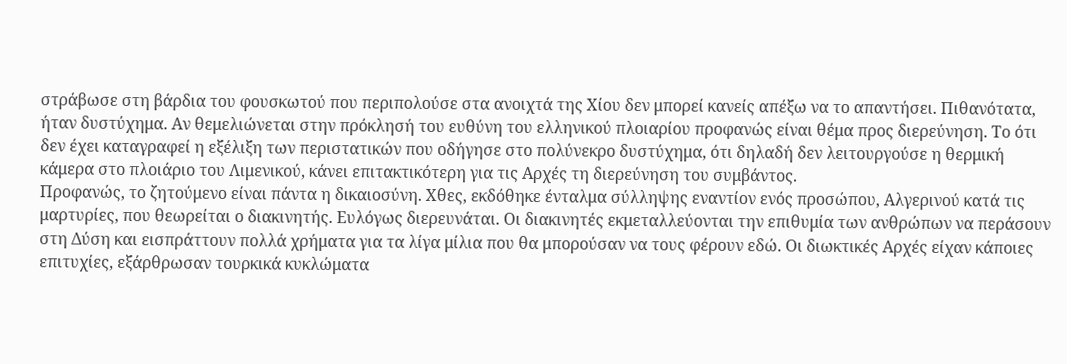στράβωσε στη βάρδια του φουσκωτού που περιπολούσε στα ανοιχτά της Χίου δεν μπορεί κανείς απέξω να το απαντήσει. Πιθανότατα, ήταν δυστύχημα. Αν θεμελιώνεται στην πρόκλησή του ευθύνη του ελληνικού πλοιαρίου προφανώς είναι θέμα προς διερεύνηση. Το ότι δεν έχει καταγραφεί η εξέλιξη των περιστατικών που οδήγησε στο πολύνεκρο δυστύχημα, ότι δηλαδή δεν λειτουργούσε η θερμική κάμερα στο πλοιάριο του Λιμενικού, κάνει επιτακτικότερη για τις Αρχές τη διερεύνηση του συμβάντος.
Προφανώς, το ζητούμενο είναι πάντα η δικαιοσύνη. Χθες, εκδόθηκε ένταλμα σύλληψης εναντίον ενός προσώπου, Αλγερινού κατά τις μαρτυρίες, που θεωρείται ο διακινητής. Ευλόγως διερευνάται. Οι διακινητές εκμεταλλεύονται την επιθυμία των ανθρώπων να περάσουν στη Δύση και εισπράττουν πολλά χρήματα για τα λίγα μίλια που θα μπορούσαν να τους φέρουν εδώ. Οι διωκτικές Αρχές είχαν κάποιες επιτυχίες, εξάρθρωσαν τουρκικά κυκλώματα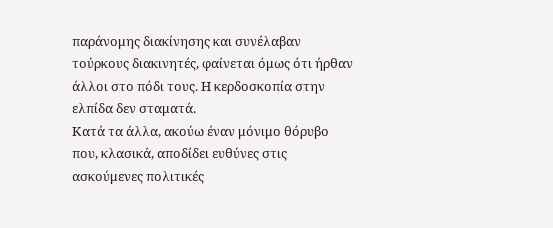παράνομης διακίνησης και συνέλαβαν τούρκους διακινητές, φαίνεται όμως ότι ήρθαν άλλοι στο πόδι τους. Η κερδοσκοπία στην ελπίδα δεν σταματά.
Κατά τα άλλα, ακούω έναν μόνιμο θόρυβο που, κλασικά, αποδίδει ευθύνες στις ασκούμενες πολιτικές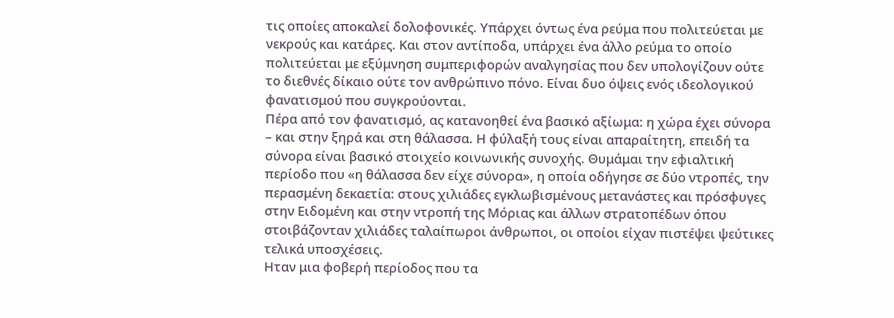τις οποίες αποκαλεί δολοφονικές. Υπάρχει όντως ένα ρεύμα που πολιτεύεται με νεκρούς και κατάρες. Και στον αντίποδα, υπάρχει ένα άλλο ρεύμα το οποίο πολιτεύεται με εξύμνηση συμπεριφορών αναλγησίας που δεν υπολογίζουν ούτε το διεθνές δίκαιο ούτε τον ανθρώπινο πόνο. Είναι δυο όψεις ενός ιδεολογικού φανατισμού που συγκρούονται.
Πέρα από τον φανατισμό, ας κατανοηθεί ένα βασικό αξίωμα: η χώρα έχει σύνορα – και στην ξηρά και στη θάλασσα. Η φύλαξή τους είναι απαραίτητη, επειδή τα σύνορα είναι βασικό στοιχείο κοινωνικής συνοχής. Θυμάμαι την εφιαλτική περίοδο που «η θάλασσα δεν είχε σύνορα», η οποία οδήγησε σε δύο ντροπές, την περασμένη δεκαετία: στους χιλιάδες εγκλωβισμένους μετανάστες και πρόσφυγες στην Ειδομένη και στην ντροπή της Μόριας και άλλων στρατοπέδων όπου στοιβάζονταν χιλιάδες ταλαίπωροι άνθρωποι, οι οποίοι είχαν πιστέψει ψεύτικες τελικά υποσχέσεις.
Ηταν μια φοβερή περίοδος που τα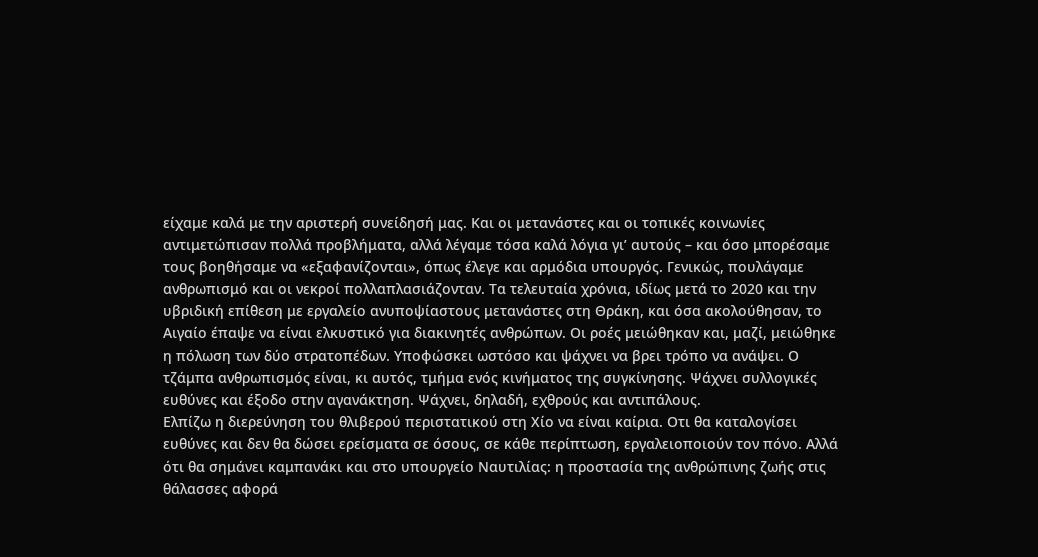είχαμε καλά με την αριστερή συνείδησή μας. Και οι μετανάστες και οι τοπικές κοινωνίες αντιμετώπισαν πολλά προβλήματα, αλλά λέγαμε τόσα καλά λόγια γι’ αυτούς – και όσο μπορέσαμε τους βοηθήσαμε να «εξαφανίζονται», όπως έλεγε και αρμόδια υπουργός. Γενικώς, πουλάγαμε ανθρωπισμό και οι νεκροί πολλαπλασιάζονταν. Τα τελευταία χρόνια, ιδίως μετά το 2020 και την υβριδική επίθεση με εργαλείο ανυποψίαστους μετανάστες στη Θράκη, και όσα ακολούθησαν, το Αιγαίο έπαψε να είναι ελκυστικό για διακινητές ανθρώπων. Οι ροές μειώθηκαν και, μαζί, μειώθηκε η πόλωση των δύο στρατοπέδων. Υποφώσκει ωστόσο και ψάχνει να βρει τρόπο να ανάψει. Ο τζάμπα ανθρωπισμός είναι, κι αυτός, τμήμα ενός κινήματος της συγκίνησης. Ψάχνει συλλογικές ευθύνες και έξοδο στην αγανάκτηση. Ψάχνει, δηλαδή, εχθρούς και αντιπάλους.
Ελπίζω η διερεύνηση του θλιβερού περιστατικού στη Χίο να είναι καίρια. Οτι θα καταλογίσει ευθύνες και δεν θα δώσει ερείσματα σε όσους, σε κάθε περίπτωση, εργαλειοποιούν τον πόνο. Αλλά ότι θα σημάνει καμπανάκι και στο υπουργείο Ναυτιλίας: η προστασία της ανθρώπινης ζωής στις θάλασσες αφορά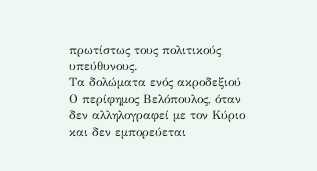πρωτίστως τους πολιτικούς υπεύθυνους.
Τα δολώματα ενός ακροδεξιού
Ο περίφημος Βελόπουλος, όταν δεν αλληλογραφεί με τον Κύριο και δεν εμπορεύεται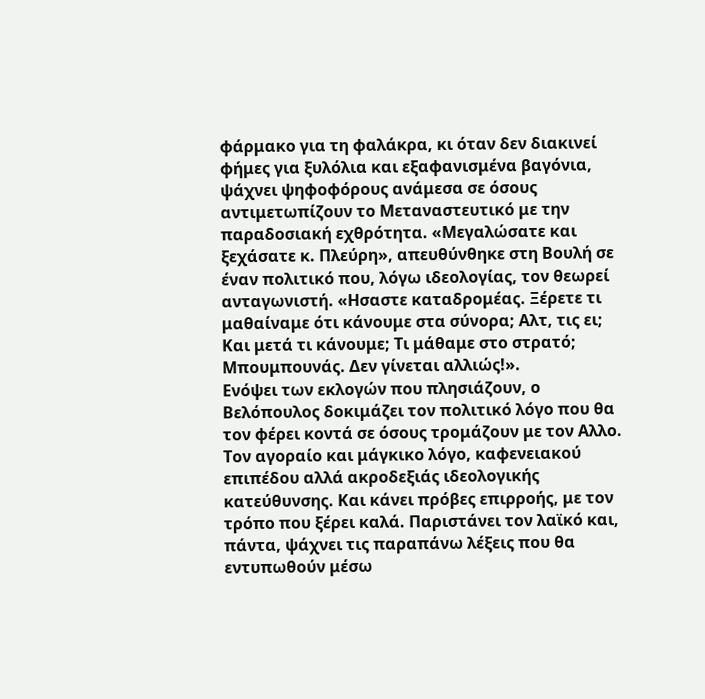φάρμακο για τη φαλάκρα, κι όταν δεν διακινεί φήμες για ξυλόλια και εξαφανισμένα βαγόνια, ψάχνει ψηφοφόρους ανάμεσα σε όσους αντιμετωπίζουν το Μεταναστευτικό με την παραδοσιακή εχθρότητα. «Μεγαλώσατε και ξεχάσατε κ. Πλεύρη», απευθύνθηκε στη Βουλή σε έναν πολιτικό που, λόγω ιδεολογίας, τον θεωρεί ανταγωνιστή. «Ησαστε καταδρομέας. Ξέρετε τι μαθαίναμε ότι κάνουμε στα σύνορα; Αλτ, τις ει; Και μετά τι κάνουμε; Τι μάθαμε στο στρατό; Μπουμπουνάς. Δεν γίνεται αλλιώς!».
Ενόψει των εκλογών που πλησιάζουν, ο Βελόπουλος δοκιμάζει τον πολιτικό λόγο που θα τον φέρει κοντά σε όσους τρομάζουν με τον Αλλο. Τον αγοραίο και μάγκικο λόγο, καφενειακού επιπέδου αλλά ακροδεξιάς ιδεολογικής κατεύθυνσης. Και κάνει πρόβες επιρροής, με τον τρόπο που ξέρει καλά. Παριστάνει τον λαϊκό και, πάντα, ψάχνει τις παραπάνω λέξεις που θα εντυπωθούν μέσω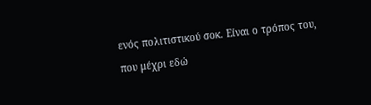ενός πολιτιστικού σοκ. Είναι ο τρόπος του, που μέχρι εδώ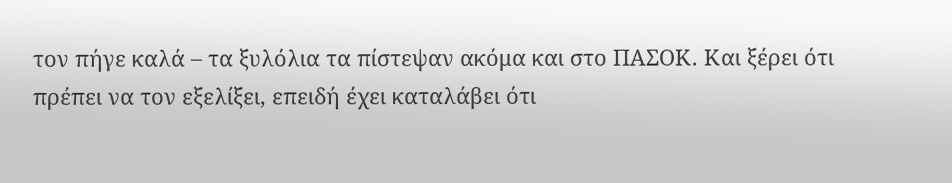τον πήγε καλά – τα ξυλόλια τα πίστεψαν ακόμα και στο ΠΑΣΟΚ. Και ξέρει ότι πρέπει να τον εξελίξει, επειδή έχει καταλάβει ότι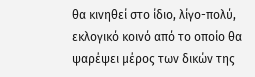θα κινηθεί στο ίδιο, λίγο-πολύ, εκλογικό κοινό από το οποίο θα ψαρέψει μέρος των δικών της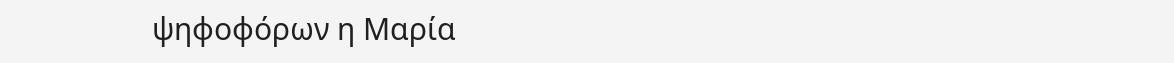ψηφοφόρων η Μαρία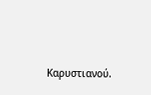Καρυστιανού.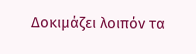Δοκιμάζει λοιπόν τα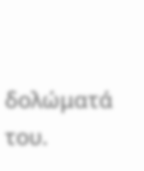δολώματά του.